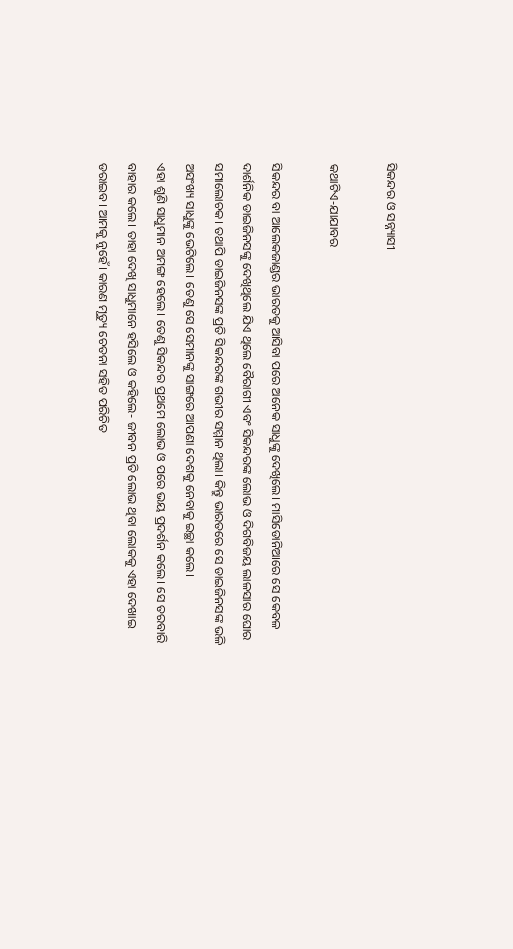ସିକନ୍ଦର ଓ ସନ୍ନ୍ୟାସୀ

କଥାଟିଏ-ଯାଯାବର

ସିକନ୍ଦର ବା ଆଲେକଜାଣ୍ଡର ଭାରତକୁ ଆସିବା ପରେ ଅନେକ ସାଧୁଙ୍କୁ ଦେଖିଲେ। ମାସିଡୋନିଆରେ ସେ କେବଳ ଦାର୍ଶନିକ ଡାଇଜିନସଙ୍କୁ ଦେଖିଥିଲେ ଯିଏ ଥିଲେ ବୈରାଗୀ ଏବଂ ସିକନ୍ଦରଙ୍କ ଲୋଭ ଓ ଦିଗବିଜୟ ଲାଳସାର ଘୋର ସମାଲୋଚକ। ତଥାପି ଡାଇଜିନସଙ୍କ ପ୍ରତି ସିକନ୍ଦରଙ୍କ ଗଭୀର ସମ୍ମାନ ଥିଲା। କିନ୍ତୁ ଭାରତରେ ସେ ଡାଇଜିନସଙ୍କ ଭଳି ଅସଂଖ୍ୟ ସାଧୁଙ୍କୁ ଭେଟିଲେ। ତେଣୁ ସେ ସେମାନଙ୍କୁ ସାଙ୍ଗରେ ଆପଣା ଦେଶକୁ ନେବାକୁ ଇଚ୍ଛା କଲେ।
ଏହା ଶୁଣି ସାଧୁମାନ ଅମଙ୍ଗ ହେଲେ। ତେଣୁ ସିକନ୍ଦର ପ୍ରଥମେ ଲୋଭ ଓ ପରେ ଭୟ ପ୍ରଦର୍ଶନ କଲେ। ସେ ତରବାରି ବାହାର କଲେ। ତାହା ଦେଖି ସାଧୁମାନେ ହସିଲେ ଓ କହିଲେ- ଜୀବନ ପ୍ରତି ଲୋଭ ଥିବା ଲୋକକୁ ଏହା ଦେଖାଇ ଡରାଇବ। ଆମକୁ ନୁହେଁ। କାରଣ ମୃତ୍ୟୁ ଚେତନା ସହିତ ପରିଚିତ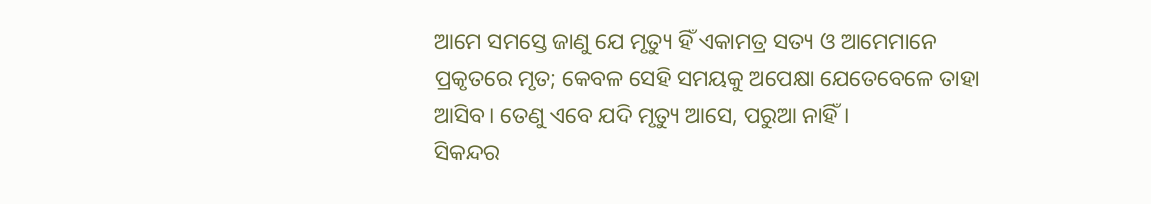ଆମେ ସମସ୍ତେ ଜାଣୁ ଯେ ମୃତ୍ୟୁ ହିଁ ଏକାମତ୍ର ସତ୍ୟ ଓ ଆମେମାନେ ପ୍ରକୃତରେ ମୃତ; କେବଳ ସେହି ସମୟକୁ ଅପେକ୍ଷା ଯେତେବେଳେ ତାହା ଆସିବ। ତେଣୁ ଏବେ ଯଦି ମୃତ୍ୟୁ ଆସେ, ପରୁଆ ନାହିଁ।
ସିକନ୍ଦର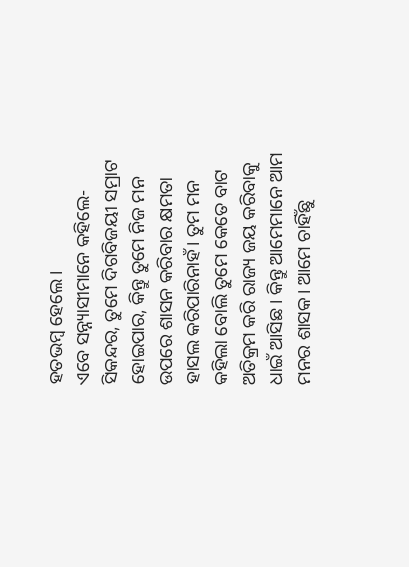ହତଭମ୍ବ ହେଲେ।
ଏବେ ସନ୍ନ୍ୟାସୀମାନେ କହିଲେ- ସିକନ୍ଦର, ତୁମେ ଦିଗବିଜୟୀ ସମ୍ରାଟ ହୋଇପାର, କିନ୍ତୁ ତୁମେ ନିଜ ମନ ଉପରେ ଶାସନ କରିବାର କ୍ଷମତା ହାସଲ କରିପାରିନାହଁ। ତୁମ ମନ କହିଲା ବୋଲି ତୁମେ କେତେ ବାଟ ଅତିକ୍ରମ କରି ରାଜ୍ୟ ଜୟ କରିବାକୁ ଧାଇଁ ଆସିଛ। କିନ୍ତୁ ଆମେମାନେ ଆମ ମନର ଶାସକ। ଆମେ ଚାହିଁଛୁ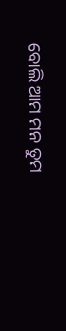ବୋଲି ଆମ ମନ ତୁମ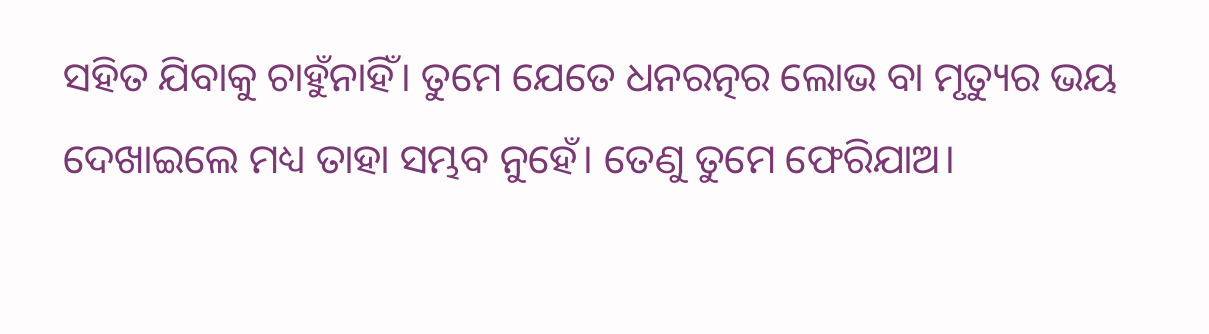ସହିତ ଯିବାକୁ ଚାହୁଁନାହିଁ। ତୁମେ ଯେତେ ଧନରତ୍ନର ଲୋଭ ବା ମୃତ୍ୟୁର ଭୟ ଦେଖାଇଲେ ମଧ୍ୟ ତାହା ସମ୍ଭବ ନୁହେଁ। ତେଣୁ ତୁମେ ଫେରିଯାଅ।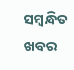ସମ୍ବନ୍ଧିତ ଖବର